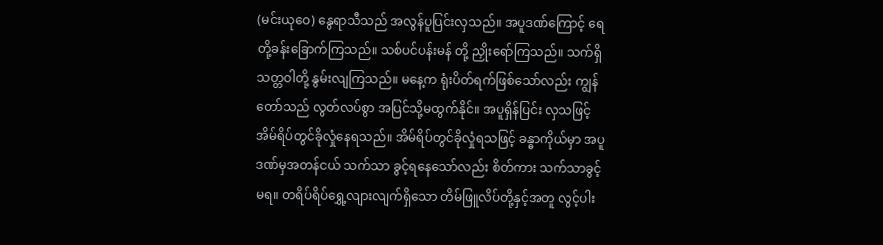(မင်းယုဝေ) နွေရာသီသည် အလွန်ပူပြင်းလှသည်။ အပူဒဏ်ကြောင့် ရေတို့ခန်းခြောက်ကြသည်။ သစ်ပင်ပန်းမန် တို့ ညှိုးရော်ကြသည်။ သက်ရှိသတ္တဝါတို့ နွမ်းလျကြသည်။ မနေ့က ရုံးပိတ်ရက်ဖြစ်သော်လည်း ကျွန်တော်သည် လွတ်လပ်စွာ အပြင်သို့မထွက်နိုင်။ အပူရှိန်ပြင်း လှသဖြင့် အိမ်ရိပ်တွင်ခိုလှုံနေရသည်။ အိမ်ရိပ်တွင်ခိုလှုံရသဖြင့် ခန္ဓာကိုယ်မှာ အပူဒဏ်မှအတန်ငယ် သက်သာ ခွင့်ရနေသော်လည်း စိတ်ကား သက်သာခွင့်မရ။ တရိပ်ရိပ်ရွှေ့လျားလျက်ရှိသော တိမ်ဖြူလိပ်တို့နှင့်အတူ လွင့်ပါး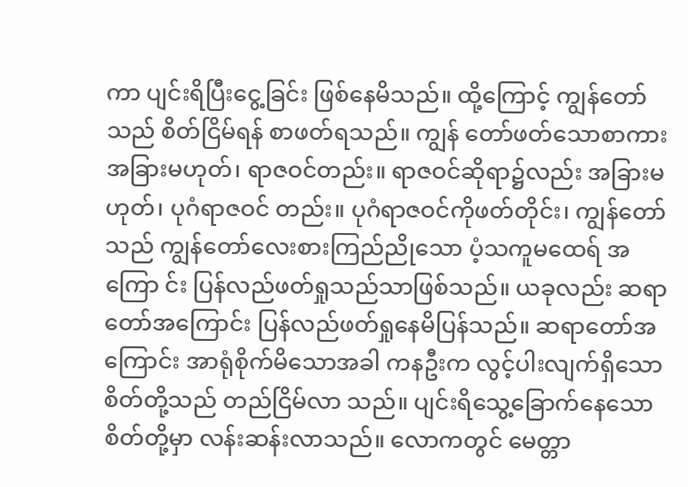ကာ ပျင်းရိပြီးငွေ့ခြင်း ဖြစ်နေမိသည်။ ထို့ကြောင့် ကျွန်တော်သည် စိတ်ငြိမ်ရန် စာဖတ်ရသည်။ ကျွန် တော်ဖတ်သောစာကား အခြားမဟုတ်၊ ရာဇဝင်တည်း။ ရာဇဝင်ဆိုရာ၌လည်း အခြားမဟုတ်၊ ပုဂံရာဇဝင် တည်း။ ပုဂံရာဇဝင်ကိုဖတ်တိုင်း၊ ကျွန်တော်သည် ကျွန်တော်လေးစားကြည်ညိုသော ပံ့သကူမထေရ် အကြော င်း ပြန်လည်ဖတ်ရှုသည်သာဖြစ်သည်။ ယခုလည်း ဆရာတော်အကြောင်း ပြန်လည်ဖတ်ရှုနေမိပြန်သည်။ ဆရာတော်အကြောင်း အာရုံစိုက်မိသောအခါ ကနဦးက လွင့်ပါးလျက်ရှိသော စိတ်တို့သည် တည်ငြိမ်လာ သည်။ ပျင်းရိသွေ့ခြောက်နေသောစိတ်တို့မှာ လန်းဆန်းလာသည်။ လောကတွင် မေတ္တာ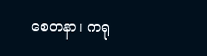စေတနာ၊ ကရု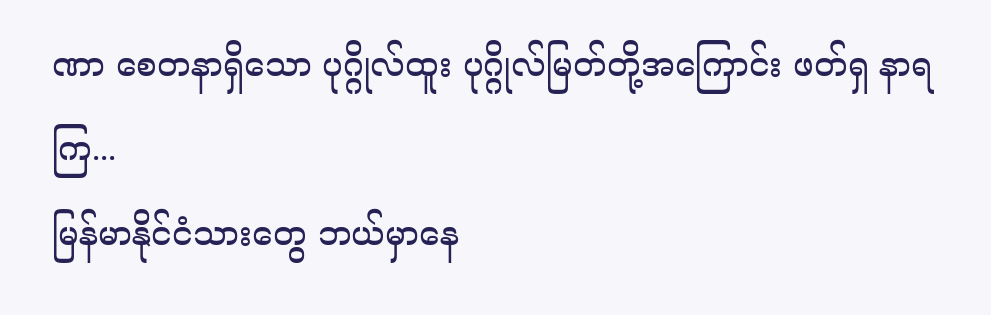ဏာ စေတနာရှိသော ပုဂ္ဂိုလ်ထူး ပုဂ္ဂိုလ်မြတ်တို့အကြောင်း ဖတ်ရှ နာရ ကြ...
မြန်မာနိုင်ငံသားတွေ ဘယ်မှာနေ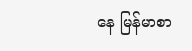နေ မြန်မာစာ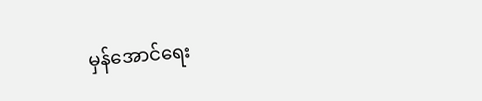မှန်အောင်ရေး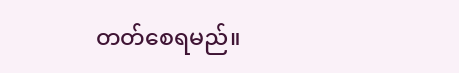တတ်စေရမည်။